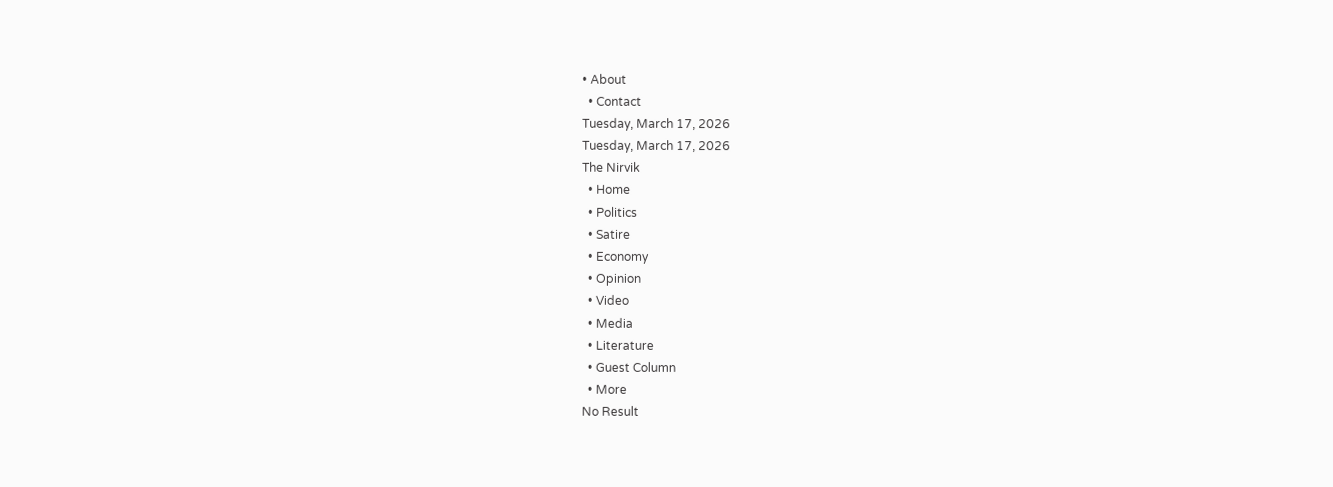• About
  • Contact
Tuesday, March 17, 2026
Tuesday, March 17, 2026
The Nirvik
  • Home
  • Politics
  • Satire
  • Economy
  • Opinion
  • Video
  • Media
  • Literature
  • Guest Column
  • More
No Result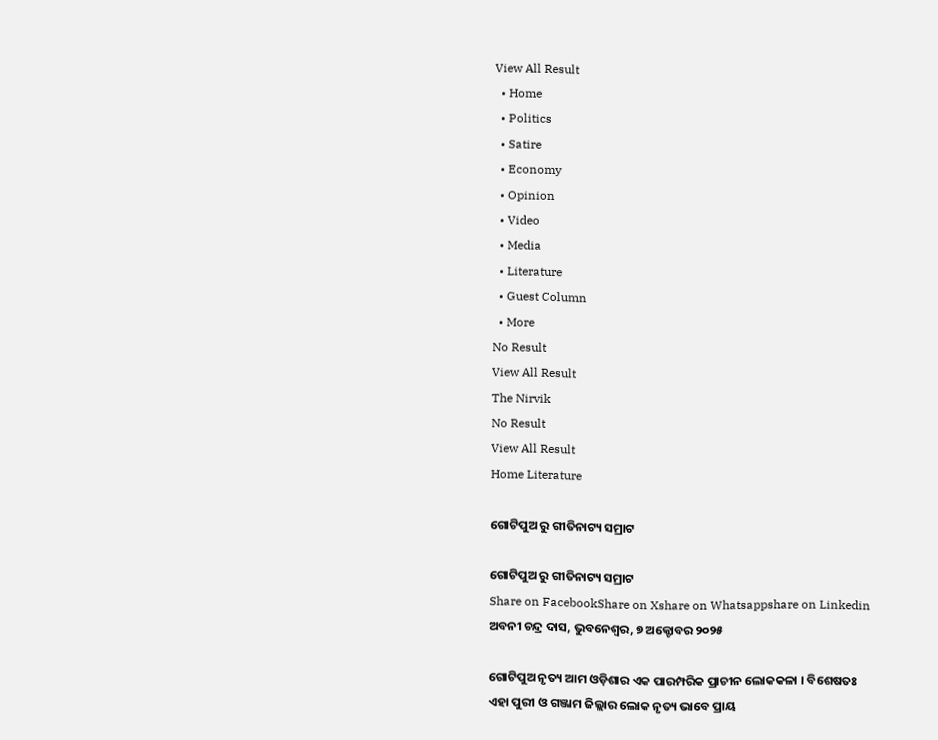View All Result
  • Home
  • Politics
  • Satire
  • Economy
  • Opinion
  • Video
  • Media
  • Literature
  • Guest Column
  • More
No Result
View All Result
The Nirvik
No Result
View All Result
Home Literature

ଗୋଟିପୁଅ ରୁ ଗୀତିନାଟ୍ୟ ସମ୍ରାଟ

ଗୋଟିପୁଅ ରୁ ଗୀତିନାଟ୍ୟ ସମ୍ରାଟ
Share on FacebookShare on Xshare on Whatsappshare on Linkedin
ଅବନୀ ଚନ୍ଦ୍ର ଦାସ, ଭୁବନେଶ୍ୱର, ୭ ଅକ୍ଟୋବର ୨୦୨୫

ଗୋଟିପୁଅ ନୃତ୍ୟ ଆମ ଓଡ଼ିଶାର ଏକ ପାରମ୍ପରିକ ପ୍ରାଚୀନ ଲୋକକଳା । ବିଶେଷତଃ ଏହା ପୁରୀ ଓ ଗଞ୍ଜାମ ଜିଲ୍ଲାର ଲୋକ ନୃତ୍ୟ ଭାବେ ପ୍ରାୟ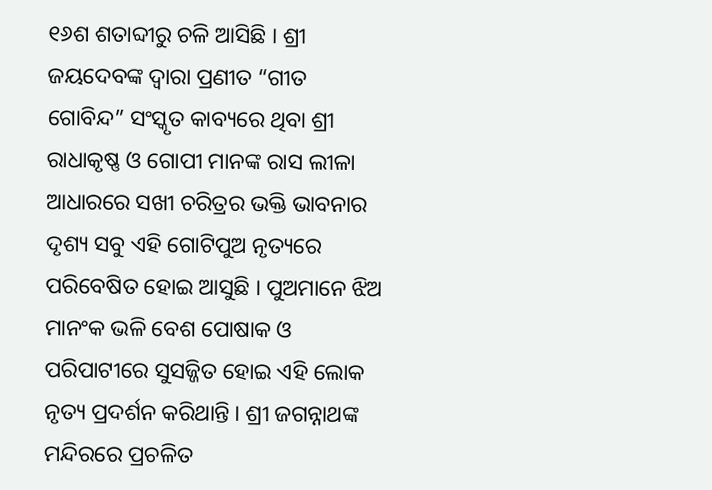୧୬ଶ ଶତାବ୍ଦୀରୁ ଚଳି ଆସିଛି । ଶ୍ରୀ ଜୟଦେବଙ୍କ ଦ୍ଵାରା ପ୍ରଣୀତ “ଗୀତ ଗୋବିନ୍ଦ” ସଂସ୍କୃତ କାବ୍ୟରେ ଥିବା ଶ୍ରୀ ରାଧାକୃଷ୍ଣ ଓ ଗୋପୀ ମାନଙ୍କ ରାସ ଲୀଳା ଆଧାରରେ ସଖୀ ଚରିତ୍ରର ଭକ୍ତି ଭାବନାର ଦୃଶ୍ୟ ସବୁ ଏହି ଗୋଟିପୁଅ ନୃତ୍ୟରେ ପରିବେଷିତ ହୋଇ ଆସୁଛି । ପୁଅମାନେ ଝିଅ ମାନଂକ ଭଳି ବେଶ ପୋଷାକ ଓ ପରିପାଟୀରେ ସୁସଜ୍ଜିତ ହୋଇ ଏହି ଲୋକ ନୃତ୍ୟ ପ୍ରଦର୍ଶନ କରିଥାନ୍ତି । ଶ୍ରୀ ଜଗନ୍ନାଥଙ୍କ ମନ୍ଦିରରେ ପ୍ରଚଳିତ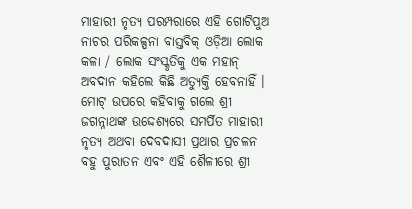ମାହାରୀ ନୃତ୍ୟ ପରମ୍ପରାରେ ଏହି ଗୋଟିପୁଅ ନାଚର ପରିକଳ୍ପନା ବାସ୍ତବିକ୍ ଓଡ଼ିଆ ଲୋକ କଳା / ଲୋକ ସଂସ୍କୃତିକୁ ଏକ ମହାନ୍ ଅବଦାନ କହିଲେ କିଛି ଅତ୍ୟୁକ୍ତି ହେବନାହିଁ । ମୋଟ୍ ଉପରେ କହିବାକୁ ଗଲେ ଶ୍ରୀ ଜଗନ୍ନାଥଙ୍କ ଉଦ୍ଦେଶ୍ୟରେ ସମର୍ପିତ ମାହାରୀ ନୃତ୍ୟ ଅଥବା ଦେବଦାସୀ ପ୍ରଥାର ପ୍ରଚଳନ ବହୁ ପୁରାତନ ଏବଂ ଏହି ଶୈଳୀରେ ଶ୍ରୀ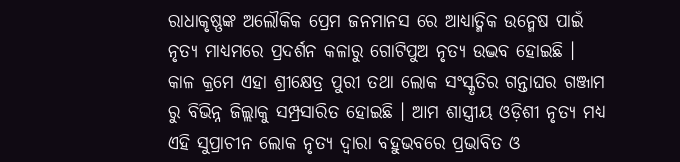ରାଧାକୃଷ୍ଣଙ୍କ ଅଲୌକିକ ପ୍ରେମ ଜନମାନସ ରେ ଆଧ୍ୟାତ୍ମିକ ଉନ୍ମେଷ ପାଇଁ ନୃତ୍ୟ ମାଧ୍ୟମରେ ପ୍ରଦର୍ଶନ କଳାରୁ ଗୋଟିପୁଅ ନୃତ୍ୟ ଉଦ୍ଭବ ହୋଇଛି । କାଳ କ୍ରମେ ଏହା ଶ୍ରୀକ୍ଷେତ୍ର ପୁରୀ ତଥା ଲୋକ ସଂସ୍କୃତିର ଗନ୍ତାଘର ଗଞ୍ଜାମ ରୁ ବିଭିନ୍ନ ଜିଲ୍ଲାକୁ ସମ୍ପ୍ରସାରିତ ହୋଇଛି । ଆମ ଶାସ୍ତ୍ରୀୟ ଓଡ଼ିଶୀ ନୃତ୍ୟ ମଧ୍ୟ ଏହି ସୁପ୍ରାଚୀନ ଲୋକ ନୃତ୍ୟ ଦ୍ଵାରା ବହୁଭବରେ ପ୍ରଭାବିତ ଓ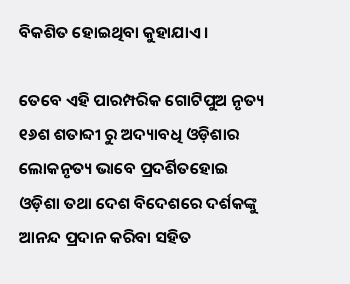ବିକଶିତ ହୋଇଥିବା କୁହାଯାଏ ।

ତେବେ ଏହି ପାରମ୍ପରିକ ଗୋଟିପୁଅ ନୃତ୍ୟ ୧୬ଶ ଶତାବ୍ଦୀ ରୁ ଅଦ୍ୟାବଧି ଓଡ଼ିଶାର ଲୋକନୃତ୍ୟ ଭାବେ ପ୍ରଦର୍ଶିତହୋଇ ଓଡ଼ିଶା ତଥା ଦେଶ ବିଦେଶରେ ଦର୍ଶକଙ୍କୁ ଆନନ୍ଦ ପ୍ରଦାନ କରିବା ସହିତ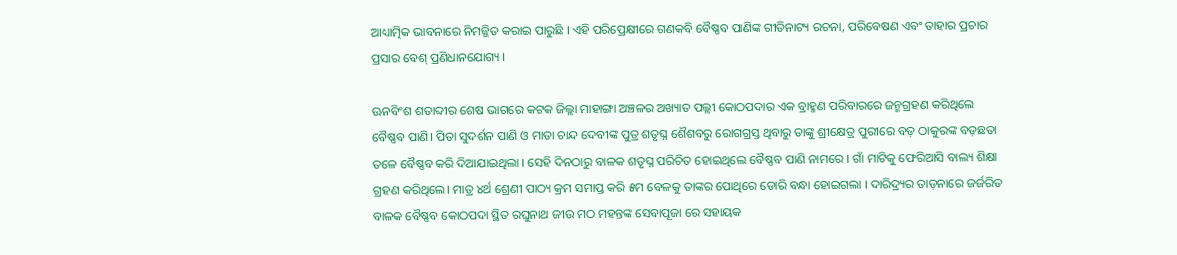ଆଧ୍ୟାତ୍ମିକ ଭାବନାରେ ନିମଜ୍ଜିତ କରାଇ ପାରୁଛି । ଏହି ପରିପ୍ରେକ୍ଷୀରେ ଗଣକବି ବୈଷ୍ଣବ ପାଣିଙ୍କ ଗୀତିନାଟ୍ୟ ରଚନା, ପରିବେଷଣ ଏବଂ ତାହାର ପ୍ରଚାର ପ୍ରସାର ବେଶ୍ ପ୍ରଣିଧାନଯୋଗ୍ୟ ।

ଊନବିଂଶ ଶତାବ୍ଦୀର ଶେଷ ଭାଗରେ କଟକ ଜିଲ୍ଲା ମାହାଙ୍ଗା ଅଞ୍ଚଳର ଅଖ୍ୟାତ ପଲ୍ଲୀ କୋଠପଦାର ଏକ ବ୍ରାହ୍ମଣ ପରିବାରରେ ଜନ୍ମଗ୍ରହଣ କରିଥିଲେ ବୈଷ୍ଣବ ପାଣି। ପିତା ସୁଦର୍ଶନ ପାଣି ଓ ମାତା ଚାନ୍ଦ ଦେବୀଙ୍କ ପୁତ୍ର ଶତୃଘ୍ନ ଶୈଶବରୁ ରୋଗଗ୍ରସ୍ତ ଥିବାରୁ ତାଙ୍କୁ ଶ୍ରୀକ୍ଷେତ୍ର ପୁରୀରେ ବଡ଼ ଠାକୁରଙ୍କ ବଡ଼ଛତା ତଳେ ବୈଷ୍ଣବ କରି ଦିଆଯାଇଥିଲା । ସେହି ଦିନଠାରୁ ବାଳକ ଶତୃଘ୍ନ ପରିଚିତ ହୋଇଥିଲେ ବୈଷ୍ଣବ ପାଣି ନାମରେ । ଗାଁ ମାଟିକୁ ଫେରିଆସି ବାଲ୍ୟ ଶିକ୍ଷା ଗ୍ରହଣ କରିଥିଲେ। ମାତ୍ର ୪ର୍ଥ ଶ୍ରେଣୀ ପାଠ୍ୟ କ୍ରମ ସମାପ୍ତ କରି ୫ମ ବେଳକୁ ତାଙ୍କର ପୋଥିରେ ଡୋରି ବନ୍ଧା ହୋଇଗଲା । ଦାରିଦ୍ର୍ୟର ତାଡ଼ନାରେ ଜର୍ଜରିତ ବାଳକ ବୈଷ୍ଣବ କୋଠପଦା ସ୍ଥିତ ରଘୁନାଥ ଜୀଉ ମଠ ମହନ୍ତଙ୍କ ସେବାପୂଜା ରେ ସହାୟକ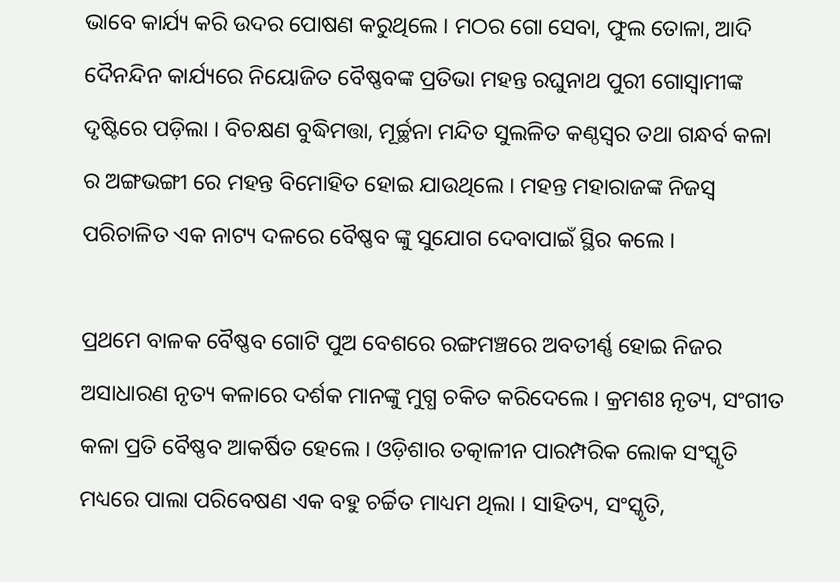ଭାବେ କାର୍ଯ୍ୟ କରି ଉଦର ପୋଷଣ କରୁଥିଲେ । ମଠର ଗୋ ସେବା, ଫୁଲ ତୋଳା, ଆଦି ଦୈନନ୍ଦିନ କାର୍ଯ୍ୟରେ ନିୟୋଜିତ ବୈଷ୍ଣବଙ୍କ ପ୍ରତିଭା ମହନ୍ତ ରଘୁନାଥ ପୁରୀ ଗୋସ୍ବାମୀଙ୍କ ଦୃଷ୍ଟିରେ ପଡ଼ିଲା । ବିଚକ୍ଷଣ ବୁଦ୍ଧିମତ୍ତା, ମୂର୍ଚ୍ଛନା ମନ୍ଦିତ ସୁଲଳିତ କଣ୍ଠସ୍ଵର ତଥା ଗନ୍ଧର୍ବ କଳା ର ଅଙ୍ଗଭଙ୍ଗୀ ରେ ମହନ୍ତ ବିମୋହିତ ହୋଇ ଯାଉଥିଲେ । ମହନ୍ତ ମହାରାଜଙ୍କ ନିଜସ୍ଵ ପରିଚାଳିତ ଏକ ନାଟ୍ୟ ଦଳରେ ବୈଷ୍ଣବ ଙ୍କୁ ସୁଯୋଗ ଦେବାପାଇଁ ସ୍ଥିର କଲେ ।

ପ୍ରଥମେ ବାଳକ ବୈଷ୍ଣବ ଗୋଟି ପୁଅ ବେଶରେ ରଙ୍ଗମଞ୍ଚରେ ଅବତୀର୍ଣ୍ଣ ହୋଇ ନିଜର ଅସାଧାରଣ ନୃତ୍ୟ କଳାରେ ଦର୍ଶକ ମାନଙ୍କୁ ମୁଗ୍ଧ ଚକିତ କରିଦେଲେ । କ୍ରମଶଃ ନୃତ୍ୟ, ସଂଗୀତ କଳା ପ୍ରତି ବୈଷ୍ଣବ ଆକର୍ଷିତ ହେଲେ । ଓଡ଼ିଶାର ତତ୍କାଳୀନ ପାରମ୍ପରିକ ଲୋକ ସଂସ୍କୃତି ମଧ୍ୟରେ ପାଲା ପରିବେଷଣ ଏକ ବହୁ ଚର୍ଚ୍ଚିତ ମାଧ୍ୟମ ଥିଲା । ସାହିତ୍ୟ, ସଂସ୍କୃତି,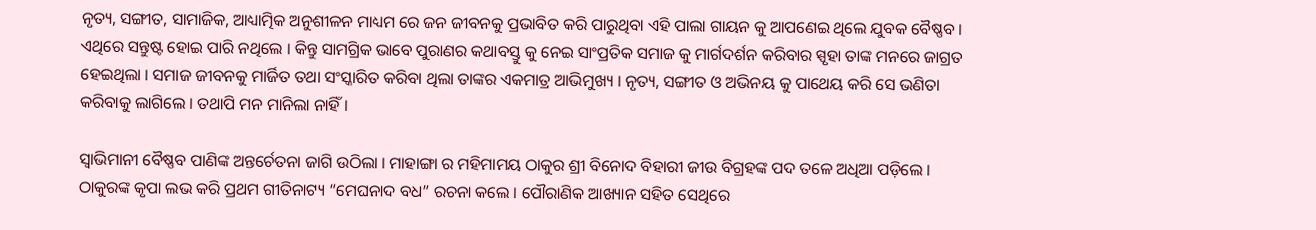ନୃତ୍ୟ, ସଙ୍ଗୀତ, ସାମାଜିକ, ଆଧ୍ୟାତ୍ମିକ ଅନୁଶୀଳନ ମାଧ୍ୟମ ରେ ଜନ ଜୀବନକୁ ପ୍ରଭାବିତ କରି ପାରୁଥିବା ଏହି ପାଲା ଗାୟନ କୁ ଆପଣେଇ ଥିଲେ ଯୁବକ ବୈଷ୍ଣବ । ଏଥିରେ ସନ୍ତୁଷ୍ଟ ହୋଇ ପାରି ନଥିଲେ । କିନ୍ତୁ ସାମଗ୍ରିକ ଭାବେ ପୁରାଣର କଥାବସ୍ତୁ କୁ ନେଇ ସାଂପ୍ରତିକ ସମାଜ କୁ ମାର୍ଗଦର୍ଶନ କରିବାର ସ୍ପୃହା ତାଙ୍କ ମନରେ ଜାଗ୍ରତ ହେଇଥିଲା । ସମାଜ ଜୀବନକୁ ମାର୍ଜିତ ତଥା ସଂସ୍କାରିତ କରିବା ଥିଲା ତାଙ୍କର ଏକମାତ୍ର ଆଭିମୁଖ୍ୟ । ନୃତ୍ୟ, ସଙ୍ଗୀତ ଓ ଅଭିନୟ କୁ ପାଥେୟ କରି ସେ ଭଣିତା କରିବାକୁ ଲାଗିଲେ । ତଥାପି ମନ ମାନିଲା ନାହିଁ ।

ସ୍ଵାଭିମାନୀ ବୈଷ୍ଣବ ପାଣିଙ୍କ ଅନ୍ତର୍ଚେତନା ଜାଗି ଉଠିଲା । ମାହାଙ୍ଗା ର ମହିମାମୟ ଠାକୁର ଶ୍ରୀ ବିନୋଦ ବିହାରୀ ଜୀଉ ବିଗ୍ରହଙ୍କ ପଦ ତଳେ ଅଧିଆ ପଡ଼ିଲେ । ଠାକୁରଙ୍କ କୃପା ଲଭ କରି ପ୍ରଥମ ଗୀତିନାଟ୍ୟ “ମେଘନାଦ ବଧ” ରଚନା କଲେ । ପୌରାଣିକ ଆଖ୍ୟାନ ସହିତ ସେଥିରେ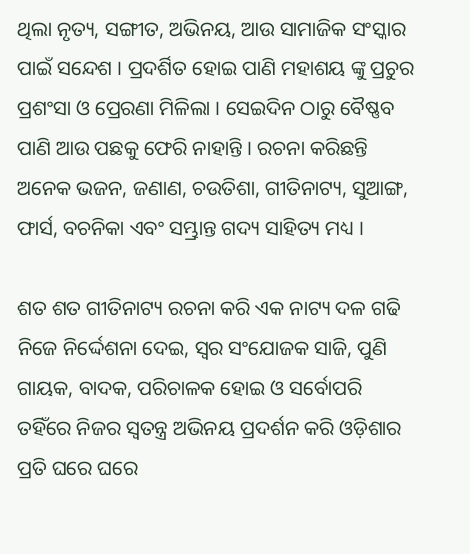ଥିଲା ନୃତ୍ୟ, ସଙ୍ଗୀତ, ଅଭିନୟ, ଆଉ ସାମାଜିକ ସଂସ୍କାର ପାଇଁ ସନ୍ଦେଶ । ପ୍ରଦର୍ଶିତ ହୋଇ ପାଣି ମହାଶୟ ଙ୍କୁ ପ୍ରଚୁର ପ୍ରଶଂସା ଓ ପ୍ରେରଣା ମିଳିଲା । ସେଇଦିନ ଠାରୁ ବୈଷ୍ଣବ ପାଣି ଆଉ ପଛକୁ ଫେରି ନାହାନ୍ତି । ରଚନା କରିଛନ୍ତି ଅନେକ ଭଜନ, ଜଣାଣ, ଚଉତିଶା, ଗୀତିନାଟ୍ୟ, ସୁଆଙ୍ଗ, ଫାର୍ସ, ବଚନିକା ଏବଂ ସମ୍ଭ୍ରାନ୍ତ ଗଦ୍ୟ ସାହିତ୍ୟ ମଧ୍ୟ ।

ଶତ ଶତ ଗୀତିନାଟ୍ୟ ରଚନା କରି ଏକ ନାଟ୍ୟ ଦଳ ଗଢି ନିଜେ ନିର୍ଦ୍ଦେଶନା ଦେଇ, ସ୍ୱର ସଂଯୋଜକ ସାଜି, ପୁଣି ଗାୟକ, ବାଦକ, ପରିଚାଳକ ହୋଇ ଓ ସର୍ବୋପରି ତହିଁରେ ନିଜର ସ୍ଵତନ୍ତ୍ର ଅଭିନୟ ପ୍ରଦର୍ଶନ କରି ଓଡ଼ିଶାର ପ୍ରତି ଘରେ ଘରେ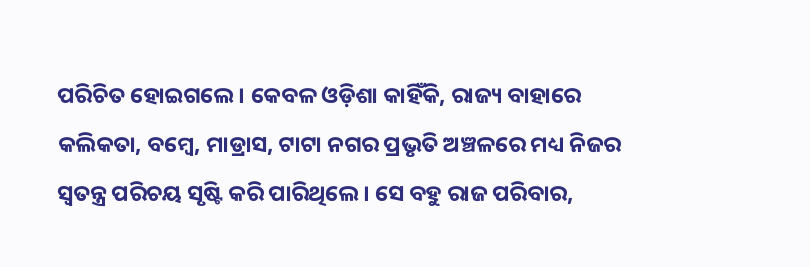ପରିଚିତ ହୋଇଗଲେ । କେବଳ ଓଡ଼ିଶା କାହିଁକି, ରାଜ୍ୟ ବାହାରେ କଲିକତା, ବମ୍ବେ, ମାଡ୍ରାସ, ଟାଟା ନଗର ପ୍ରଭୃତି ଅଞ୍ଚଳରେ ମଧ୍ୟ ନିଜର ସ୍ଵତନ୍ତ୍ର ପରିଚୟ ସୃଷ୍ଟି କରି ପାରିଥିଲେ । ସେ ବହୁ ରାଜ ପରିବାର,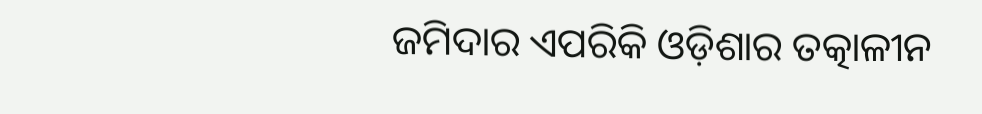ଜମିଦାର ଏପରିକି ଓଡ଼ିଶାର ତତ୍କାଳୀନ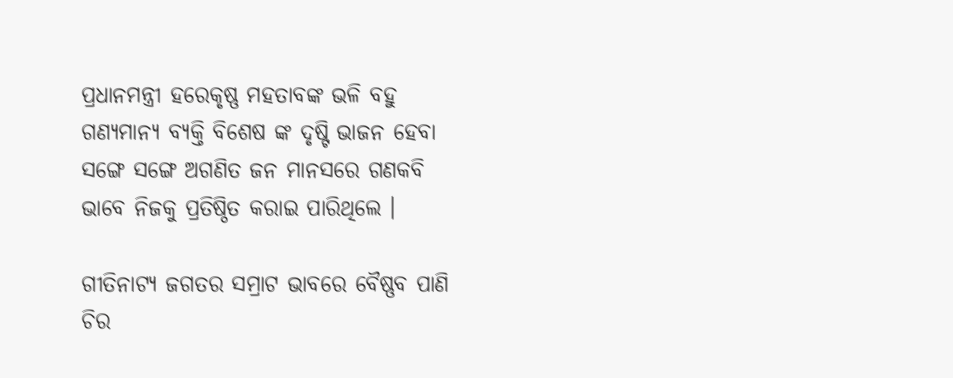ପ୍ରଧାନମନ୍ତ୍ରୀ ହରେକୃଷ୍ଣ ମହତାବଙ୍କ ଭଳି ବହୁ ଗଣ୍ୟମାନ୍ୟ ବ୍ୟକ୍ତି ବିଶେଷ ଙ୍କ ଦୃଷ୍ଟି ଭାଜନ ହେବା ସଙ୍ଗେ ସଙ୍ଗେ ଅଗଣିତ ଜନ ମାନସରେ ଗଣକବି ଭାବେ ନିଜକୁ ପ୍ରତିଷ୍ଠିତ କରାଇ ପାରିଥିଲେ ।

ଗୀତିନାଟ୍ୟ ଜଗତର ସମ୍ରାଟ ଭାବରେ ବୈଷ୍ଣବ ପାଣି ଚିର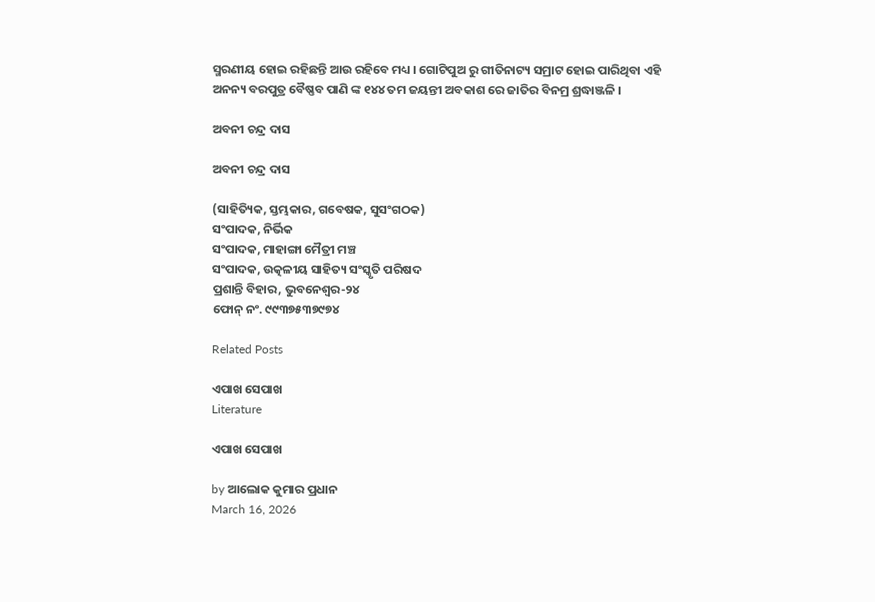ସ୍ମରଣୀୟ ହୋଇ ରହିଛନ୍ତି ଆଉ ରହିବେ ମଧ୍ୟ । ଗୋଟିପୁଅ ରୁ ଗୀତିନାଟ୍ୟ ସମ୍ରାଟ ହୋଇ ପାରିଥିବା ଏହି ଅନନ୍ୟ ବରପୁତ୍ର ବୈଷ୍ଣବ ପାଣି ଙ୍କ ୧୪୪ ତମ ଜୟନ୍ତୀ ଅବକାଶ ରେ ଜାତିର ବିନମ୍ର ଶ୍ରଦ୍ଧାଞ୍ଜଳି ।

ଅବନୀ ଚନ୍ଦ୍ର ଦାସ

ଅବନୀ ଚନ୍ଦ୍ର ଦାସ

(ସାହିତ୍ୟିକ, ସ୍ତମ୍ଭକାର, ଗବେଷକ, ସୁସଂଗଠକ)
ସଂପାଦକ, ନିର୍ଭିକ
ସଂପାଦକ, ମାହାଙ୍ଗା ମୈତ୍ରୀ ମଞ୍ଚ
ସଂପାଦକ, ଉତ୍କଳୀୟ ସାହିତ୍ୟ ସଂସ୍କୃତି ପରିଷଦ
ପ୍ରଶାନ୍ତି ବିହାର, ଭୁବନେଶ୍ବର-୨୪
ଫୋନ୍ ନଂ. ୯୯୩୭୫୩୭୯୭୪

Related Posts

ଏପାଖ ସେପାଖ
Literature

ଏପାଖ ସେପାଖ

by ଆଲୋକ କୁମାର ପ୍ରଧାନ
March 16, 2026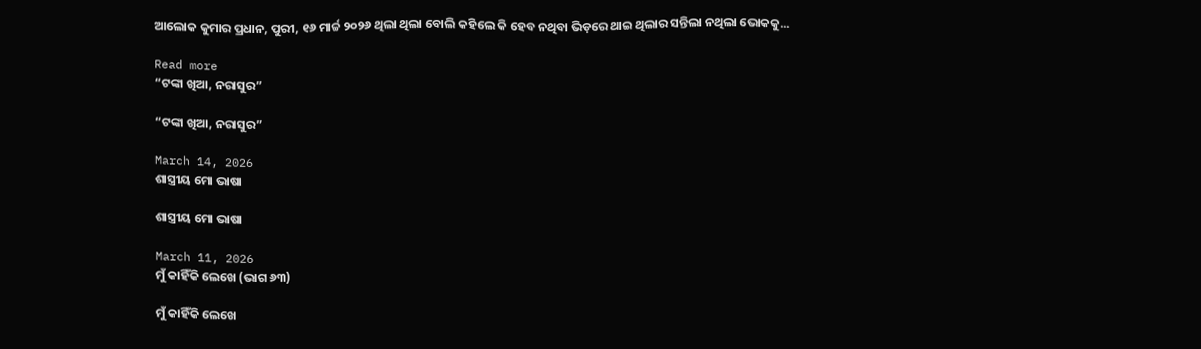ଆଲୋକ କୁମାର ପ୍ରଧାନ, ପୁରୀ, ୧୬ ମାର୍ଚ୍ଚ ୨୦୨୬ ଥିଲା ଥିଲା ବୋଲି କହିଲେ କି ହେବ ନଥିବା ଭିଡ଼ରେ ଥାଇ ଥିଲାର ସନ୍ତିଲା ନଥିଲା ଭୋକକୁ...

Read more
“ଟଙ୍କା ଖିଆ, ନରାସୁର”

“ଟଙ୍କା ଖିଆ, ନରାସୁର”

March 14, 2026
ଶାସ୍ତ୍ରୀୟ ମୋ ଭାଷା

ଶାସ୍ତ୍ରୀୟ ମୋ ଭାଷା

March 11, 2026
ମୁଁ କାହିଁକି ଲେଖେ (ଭାଗ ୬୩)

ମୁଁ କାହିଁକି ଲେଖେ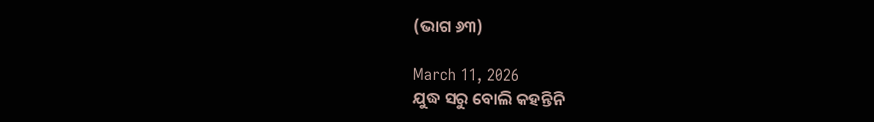(ଭାଗ ୬୩)

March 11, 2026
ଯୁଦ୍ଧ ସରୁ ବୋଲି କହନ୍ତିନି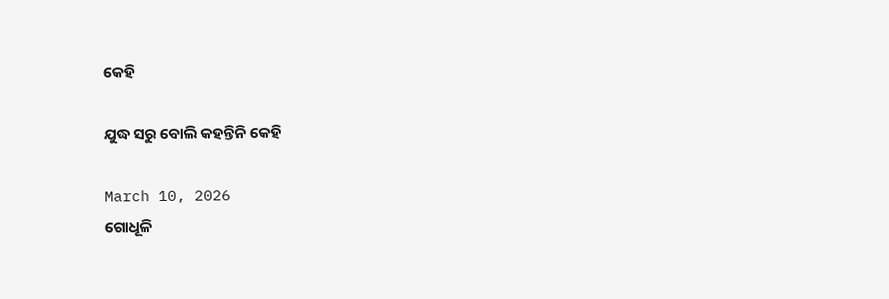କେହି

ଯୁଦ୍ଧ ସରୁ ବୋଲି କହନ୍ତିନି କେହି

March 10, 2026
ଗୋଧୂଳି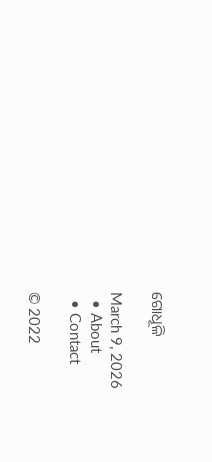ଗୋଧୂଳି

March 9, 2026
  • About
  • Contact

© 2022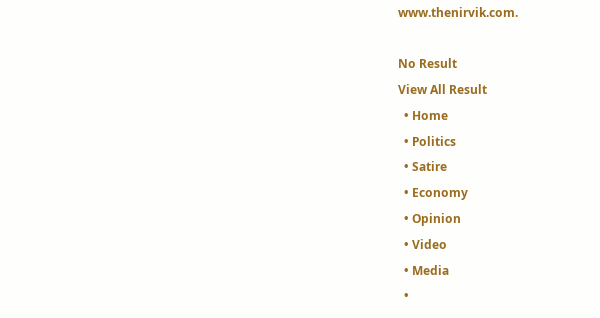www.thenirvik.com.

No Result
View All Result
  • Home
  • Politics
  • Satire
  • Economy
  • Opinion
  • Video
  • Media
  •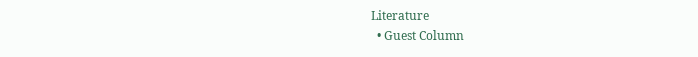Literature
  • Guest Column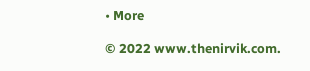• More

© 2022 www.thenirvik.com.